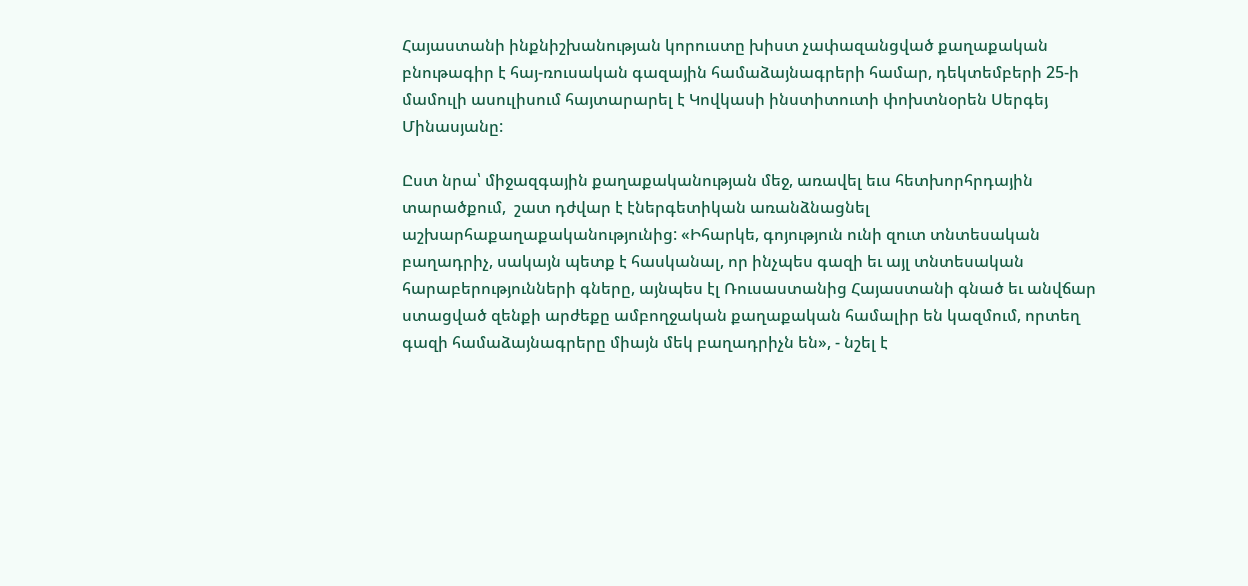Հայաստանի ինքնիշխանության կորուստը խիստ չափազանցված քաղաքական բնութագիր է հայ-ռուսական գազային համաձայնագրերի համար, դեկտեմբերի 25-ի մամուլի ասուլիսում հայտարարել է Կովկասի ինստիտուտի փոխտնօրեն Սերգեյ Մինասյանը:

Ըստ նրա՝ միջազգային քաղաքականության մեջ, առավել եւս հետխորհրդային տարածքում,  շատ դժվար է էներգետիկան առանձնացնել աշխարհաքաղաքականությունից: «Իհարկե, գոյություն ունի զուտ տնտեսական բաղադրիչ, սակայն պետք է հասկանալ, որ ինչպես գազի եւ այլ տնտեսական հարաբերությունների գները, այնպես էլ Ռուսաստանից Հայաստանի գնած եւ անվճար ստացված զենքի արժեքը ամբողջական քաղաքական համալիր են կազմում, որտեղ գազի համաձայնագրերը միայն մեկ բաղադրիչն են», - նշել է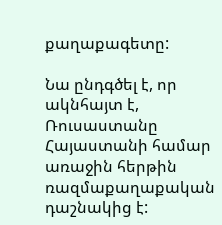քաղաքագետը:

Նա ընդգծել է, որ ակնհայտ է, Ռուսաստանը Հայաստանի համար առաջին հերթին ռազմաքաղաքական դաշնակից է: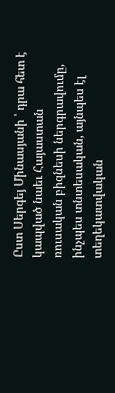Ըստ Սերգեյ Մինասյանի ՝ դրա հետ է կապված նաեւ Հայաստան ռուսական բիզնեսի ներգրավումը, ինչպես տնտեսական, այնպես էլ տեղեկատվական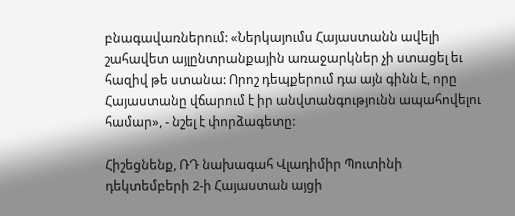բնագավառներում: «Ներկայումս Հայաստանն ավելի շահավետ այլընտրանքային առաջարկներ չի ստացել եւ հազիվ թե ստանա: Որոշ դեպքերում դա այն գինն է, որը Հայաստանը վճարում է իր անվտանգությունն ապահովելու համար», - նշել է փորձագետը:

Հիշեցնենք, ՌԴ նախագահ Վլադիմիր Պուտինի դեկտեմբերի 2-ի Հայաստան այցի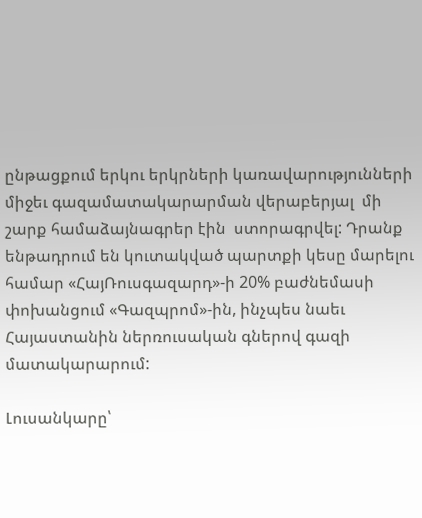ընթացքում երկու երկրների կառավարությունների միջեւ գազամատակարարման վերաբերյալ  մի շարք համաձայնագրեր էին  ստորագրվել: Դրանք ենթադրում են կուտակված պարտքի կեսը մարելու համար «ՀայՌուսգազարդ»-ի 20% բաժնեմասի փոխանցում «Գազպրոմ»-ին, ինչպես նաեւ Հայաստանին ներռուսական գներով գազի մատակարարում:

Լուսանկարը՝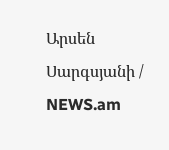Արսեն Սարգսյանի / NEWS.am